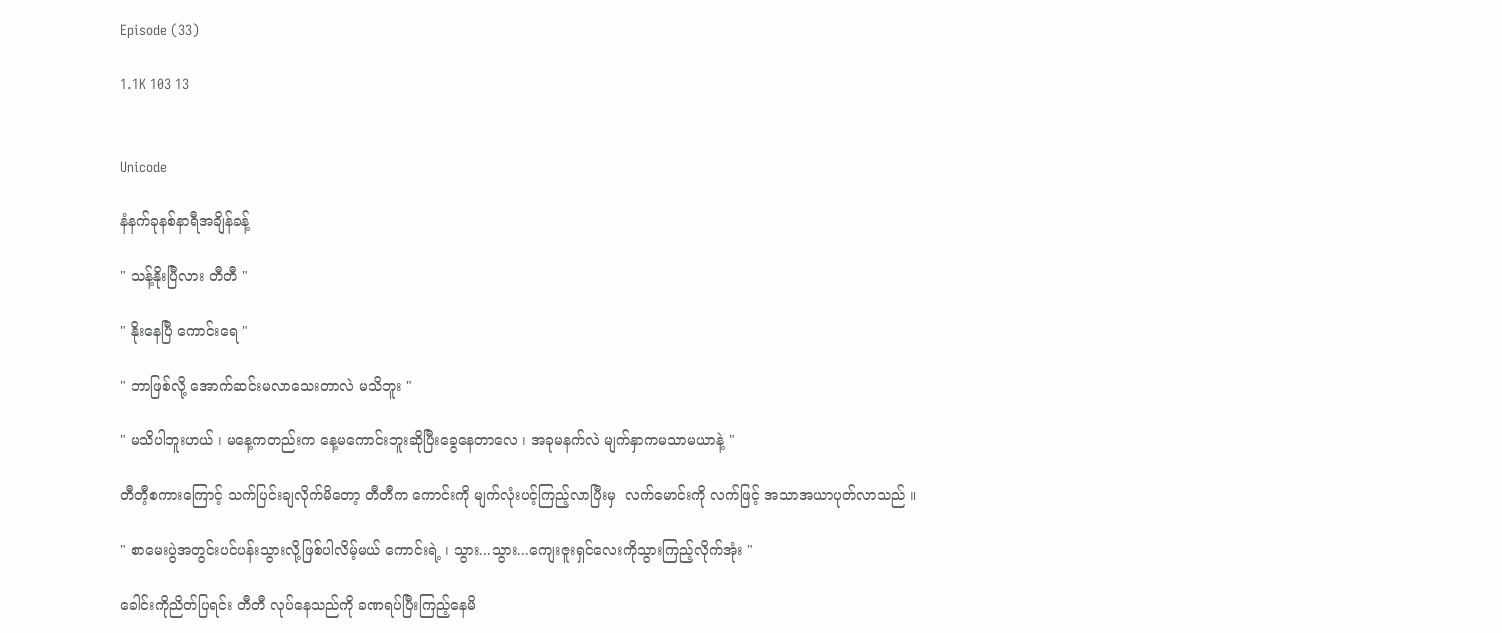Episode (33)

1.1K 103 13


Unicode

နံနက်ခုနစ်နာရီအချိန်ခန့်

" သန့်နိုးပြီလား တီတီ "

" နိုးနေပြီ ကောင်းရေ "

" ဘာဖြစ်လို့ အောက်ဆင်းမလာသေးတာလဲ မသိဘူး "

" မသိပါဘူးဟယ် ၊ မနေ့ကတည်းက နေ့မကောင်းဘူးဆိုပြီးခွေနေတာလေ ၊ အခုမနက်လဲ မျက်နှာကမသာမယာနဲ့ "

တီတီ့စကားကြောင့် သက်ပြင်းချလိုက်မိတော့ တီတီက ကောင်းကို မျက်လုံးပင့်ကြည့်လာပြီးမှ  လက်မောင်းကို လက်ဖြင့် အသာအယာပုတ်လာသည် ။

" စာမေးပွဲအတွင်းပင်ပန်းသွားလို့ဖြစ်ပါလိမ့်မယ် ကောင်းရဲ့ ၊ သွား...သွား...ကျေးဇူးရှင်လေးကိုသွားကြည့်လိုက်အုံး "

ခေါင်းကိုညိတ်ပြရင်း တီတီ လုပ်နေသည်ကို ခဏရပ်ပြီးကြည့်နေမိ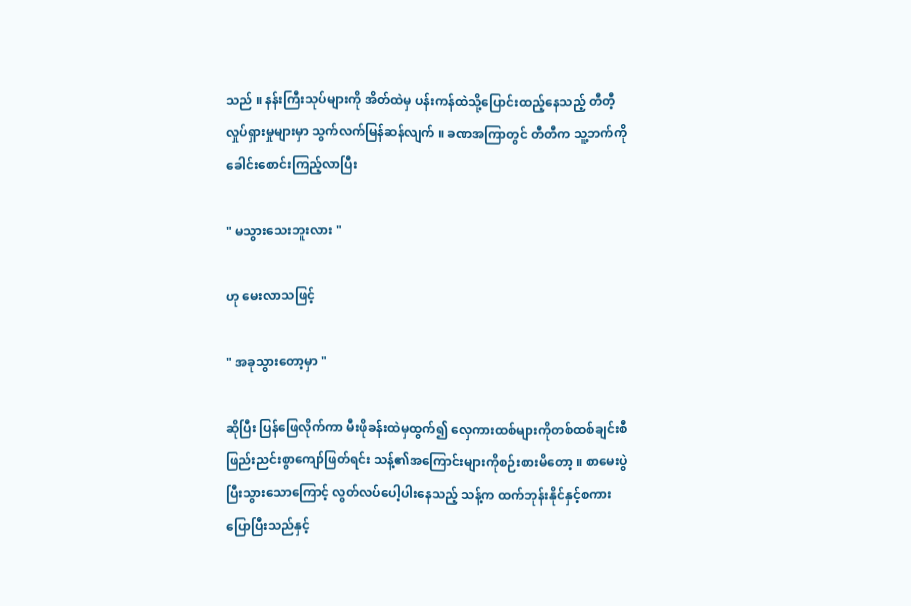သည် ။ နန်းကြီးသုပ်များကို အိတ်ထဲမှ ပန်းကန်ထဲသို့ပြောင်းထည့်နေသည့် တီတီ့လှုပ်ရှားမှုများမှာ သွက်လက်မြန်ဆန်လျက် ။ ခဏအကြာတွင် တီတီက သူ့ဘက်ကို ခေါင်းစောင်းကြည့်လာပြီး

" မသွားသေးဘူးလား "

ဟု မေးလာသဖြင့်

" အခုသွားတော့မှာ "

ဆိုပြီး ပြန်ဖြေလိုက်ကာ မီးဖိုခန်းထဲမှထွက်၍ လှေကားထစ်များကိုတစ်ထစ်ချင်းစီ ဖြည်းညင်းစွာကျော်ဖြတ်ရင်း သန့်၏အကြောင်းများကိုစဉ်းစားမိတော့ ။ စာမေးပွဲပြီးသွားသောကြောင့် လွတ်လပ်ပေါ့ပါးနေသည့် သန့်က ထက်ဘုန်းနိုင်နှင့်စကားပြောပြီးသည်နှင့်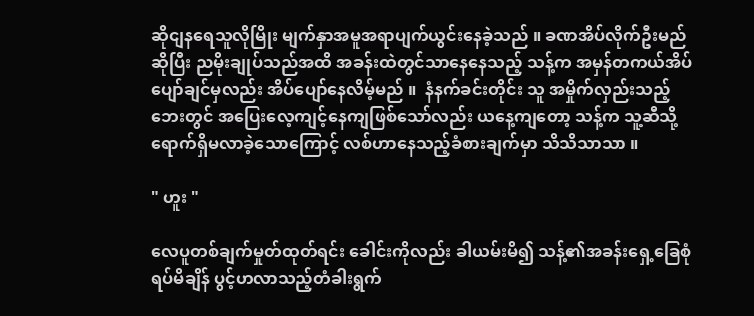ဆိုငျနရေသူလိုမြိုး မျက်နှာအမူအရာပျက်ယွင်းနေခဲ့သည် ။ ခဏအိပ်လိုက်ဦးမည်ဆိုပြီး ညမိုးချုပ်သည်အထိ အခန်းထဲတွင်သာနေနေသည့် သန့်က အမှန်တကယ်အိပ်ပျော်ချင်မှလည်း အိပ်ပျော်နေလိမ့်မည် ။  နံနက်ခင်းတိုင်း သူ အမှိုက်လှည်းသည့်ဘေးတွင် အပြေးလေ့ကျင့်နေကျဖြစ်သော်လည်း ယနေ့ကျတော့ သန့်က သူ့ဆီသို့ရောက်ရှိမလာခဲ့သောကြောင့် လစ်ဟာနေသည့်ခံစားချက်မှာ သိသိသာသာ ။

" ဟူး "

လေပူတစ်ချက်မှုတ်ထုတ်ရင်း ခေါင်းကိုလည်း ခါယမ်းမိ၍ သန့်၏အခန်းရှေ့ခြေစုံရပ်မိချိန် ပွင့်ဟလာသည့်တံခါးရွက်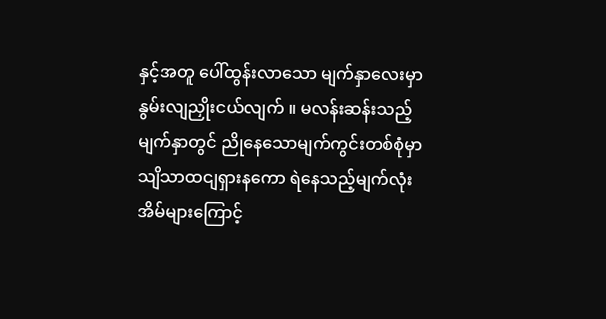နှင့်အတူ ပေါ်ထွန်းလာသော မျက်နှာလေးမှာ နွမ်းလျညှိုးငယ်လျက် ။ မလန်းဆန်းသည့်မျက်နှာတွင် ညိုနေသောမျက်ကွင်းတစ်စုံမှာ သျိသာထငျရှားနကော ရဲနေသည့်မျက်လုံးအိမ်များကြောင့်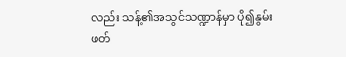လည်း သန့်၏အသွင်သဏ္ဍာန်မှာ ပို၍နွမ်းဖတ်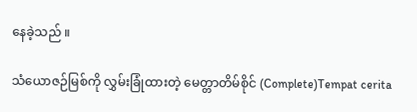နေခဲ့သည် ။

သံယောဇဉ်မြစ်ကို လွှမ်းခြုံထားတဲ့ မေတ္တာတိမ်စိုင် (Complete)Tempat cerita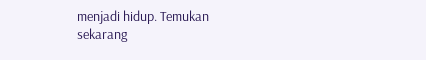menjadi hidup. Temukan sekarang